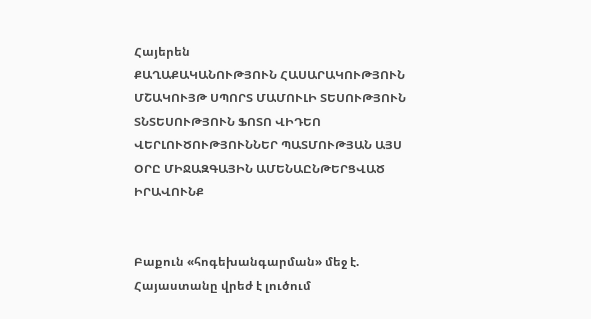Հայերեն
ՔԱՂԱՔԱԿԱՆՈՒԹՅՈՒՆ ՀԱՍԱՐԱԿՈՒԹՅՈՒՆ ՄՇԱԿՈՒՅԹ ՍՊՈՐՏ ՄԱՄՈՒԼԻ ՏԵՍՈՒԹՅՈՒՆ ՏՆՏԵՍՈՒԹՅՈՒՆ ՖՈՏՈ ՎԻԴԵՈ ՎԵՐԼՈՒԾՈՒԹՅՈՒՆՆԵՐ ՊԱՏՄՈՒԹՅԱՆ ԱՅՍ ՕՐԸ ՄԻՋԱԶԳԱՅԻՆ ԱՄԵՆԱԸՆԹԵՐՑՎԱԾ ԻՐԱՎՈՒՆՔ


Բաքուն «հոգեխանգարման» մեջ է. Հայաստանը վրեժ է լուծում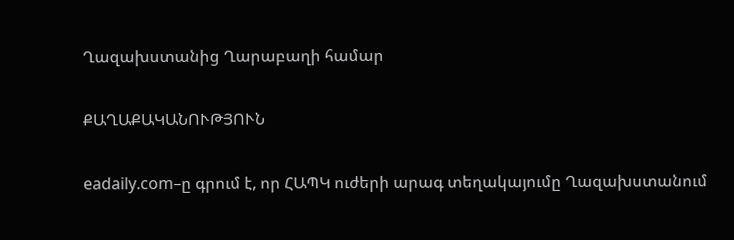Ղազախստանից Ղարաբաղի համար

ՔԱՂԱՔԱԿԱՆՈՒԹՅՈՒՆ

eadaily.com–ը գրում է, որ ՀԱՊԿ ուժերի արագ տեղակայումը Ղազախստանում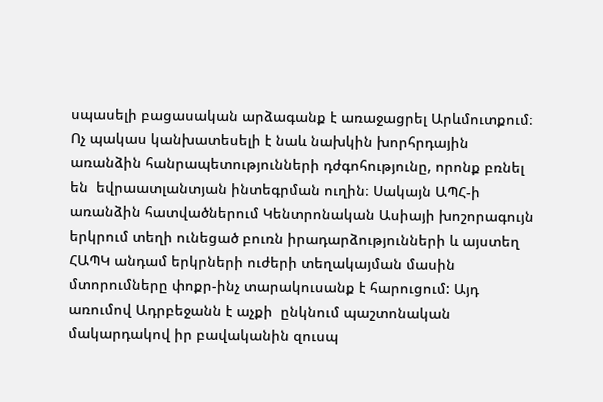սպասելի բացասական արձագանք է առաջացրել Արևմուտքում։ Ոչ պակաս կանխատեսելի է նաև նախկին խորհրդային առանձին հանրապետությունների դժգոհությունը, որոնք բռնել են  եվրաատլանտյան ինտեգրման ուղին։ Սակայն ԱՊՀ-ի առանձին հատվածներում Կենտրոնական Ասիայի խոշորագույն երկրում տեղի ունեցած բուռն իրադարձությունների և այստեղ ՀԱՊԿ անդամ երկրների ուժերի տեղակայման մասին մտորումները փոքր-ինչ տարակուսանք է հարուցում: Այդ առումով Ադրբեջանն է աչքի  ընկնում պաշտոնական մակարդակով իր բավականին զուսպ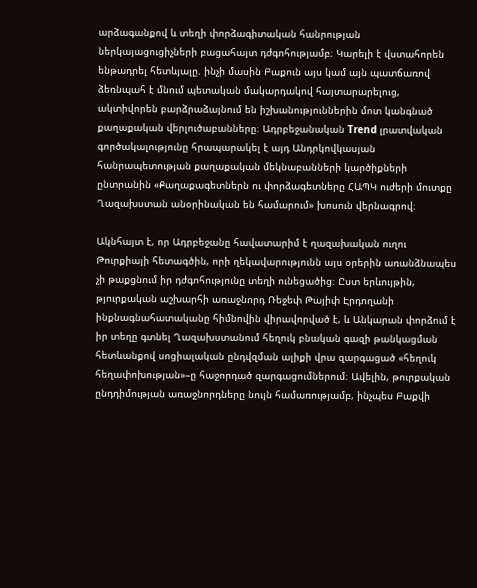արձագանքով և տեղի փորձագիտական հանրության ներկայացուցիչների բացահայտ դժգոհությամբ։ Կարելի է վստահորեն ենթադրել հետևյալը. ինչի մասին Բաքուն այս կամ այն պատճառով ձեռնպահ է մնում պետական մակարդակով հայտարարելուց, ակտիվորեն բարձրաձայնում են իշխանություններին մոտ կանգնած քաղաքական վերլուծաբանները։ Ադրբեջանական Trend լրատվական գործակալությունը հրապարակել է այդ Անդրկովկասյան հանրապետության քաղաքական մեկնաբանների կարծիքների ընտրանին «Քաղաքագետներն ու փորձագետները ՀԱՊԿ ուժերի մուտքը Ղազախստան անօրինական են համարում» խոսուն վերնագրով։

Ակնհայտ է, որ Ադրբեջանը հավատարիմ է ղազախական ուղու Թուրքիայի հետագծին, որի ղեկավարությունն այս օրերին առանձնապես չի թաքցնում իր դժգոհությունը տեղի ունեցածից։ Ըստ երևույթին, թյուրքական աշխարհի առաջնորդ Ռեջեփ Թայիփ Էրդողանի ինքնագնահատականը հիմնովին վիրավորված է, և Անկարան փորձում է իր տեղը գտնել Ղազախստանում հեղուկ բնական գազի թանկացման հետևանքով սոցիալական ընդվզման ալիքի վրա զարգացած «հեղուկ հեղափոխության»–ը հաջորդած զարգացումներում։ Ավելին, թուրքական ընդդիմության առաջնորդները նույն համառությամբ, ինչպես Բաքվի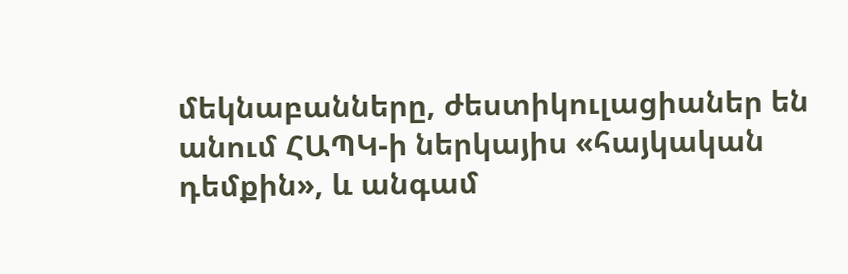մեկնաբանները, ժեստիկուլացիաներ են անում ՀԱՊԿ-ի ներկայիս «հայկական դեմքին», և անգամ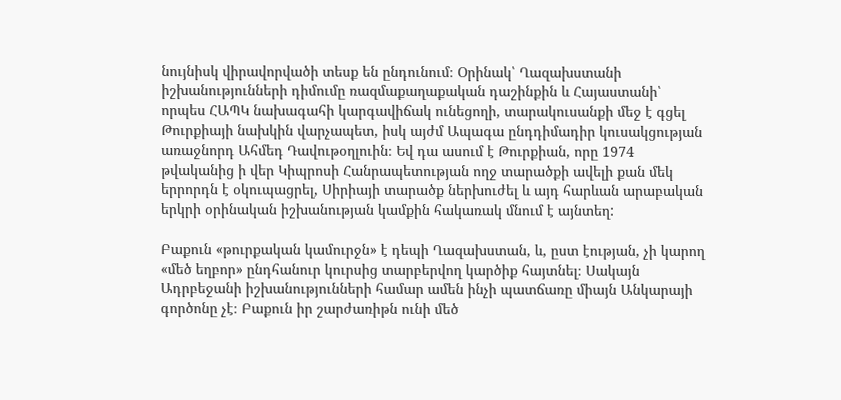նույնիսկ վիրավորվածի տեսք են ընդունում։ Օրինակ՝ Ղազախստանի իշխանությունների դիմումը ռազմաքաղաքական դաշինքին և Հայաստանի՝ որպես ՀԱՊԿ նախագահի կարգավիճակ ունեցողի, տարակուսանքի մեջ է գցել Թուրքիայի նախկին վարչապետ, իսկ այժմ Ապագա ընդդիմադիր կուսակցության առաջնորդ Ահմեդ Դավութօղլուին։ Եվ դա ասում է Թուրքիան, որը 1974 թվականից ի վեր Կիպրոսի Հանրապետության ողջ տարածքի ավելի քան մեկ երրորդն է օկուպացրել, Սիրիայի տարածք ներխուժել և այդ հարևան արաբական երկրի օրինական իշխանության կամքին հակառակ մնում է այնտեղ:

Բաքուն «թուրքական կամուրջն» է դեպի Ղազախստան, և, ըստ էության, չի կարող «մեծ եղբոր» ընդհանուր կուրսից տարբերվող կարծիք հայտնել։ Սակայն Ադրբեջանի իշխանությունների համար ամեն ինչի պատճառը միայն Անկարայի գործոնը չէ։ Բաքուն իր շարժառիթն ունի մեծ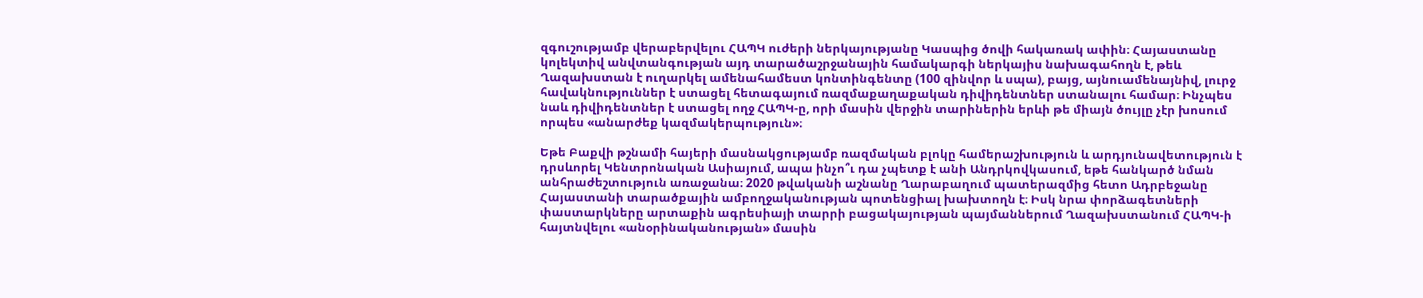զգուշությամբ վերաբերվելու ՀԱՊԿ ուժերի ներկայությանը Կասպից ծովի հակառակ ափին։ Հայաստանը կոլեկտիվ անվտանգության այդ տարածաշրջանային համակարգի ներկայիս նախագահողն է, թեև Ղազախստան է ուղարկել ամենահամեստ կոնտինգենտը (100 զինվոր և սպա), բայց, այնուամենայնիվ, լուրջ հավակնություններ է ստացել հետագայում ռազմաքաղաքական դիվիդենտներ ստանալու համար։ Ինչպես նաև դիվիդենտներ է ստացել ողջ ՀԱՊԿ-ը, որի մասին վերջին տարիներին երևի թե միայն ծույլը չէր խոսում որպես «անարժեք կազմակերպություն»։

Եթե Բաքվի թշնամի հայերի մասնակցությամբ ռազմական բլոկը համերաշխություն և արդյունավետություն է դրսևորել Կենտրոնական Ասիայում, ապա ինչո՞ւ դա չպետք է անի Անդրկովկասում, եթե հանկարծ նման անհրաժեշտություն առաջանա։ 2020 թվականի աշնանը Ղարաբաղում պատերազմից հետո Ադրբեջանը Հայաստանի տարածքային ամբողջականության պոտենցիալ խախտողն է։ Իսկ նրա փորձագետների փաստարկները արտաքին ագրեսիայի տարրի բացակայության պայմաններում Ղազախստանում ՀԱՊԿ-ի հայտնվելու «անօրինականության» մասին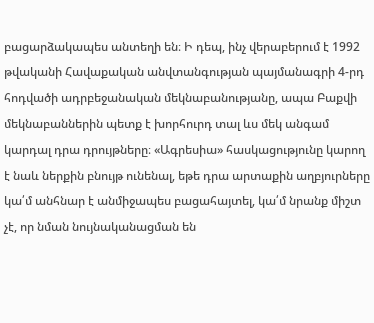բացարձակապես անտեղի են։ Ի դեպ, ինչ վերաբերում է 1992 թվականի Հավաքական անվտանգության պայմանագրի 4-րդ հոդվածի ադրբեջանական մեկնաբանությանը, ապա Բաքվի մեկնաբաններին պետք է խորհուրդ տալ ևս մեկ անգամ կարդալ դրա դրույթները։ «Ագրեսիա» հասկացությունը կարող է նաև ներքին բնույթ ունենալ, եթե դրա արտաքին աղբյուրները կա՛մ անհնար է անմիջապես բացահայտել, կա՛մ նրանք միշտ չէ, որ նման նույնականացման են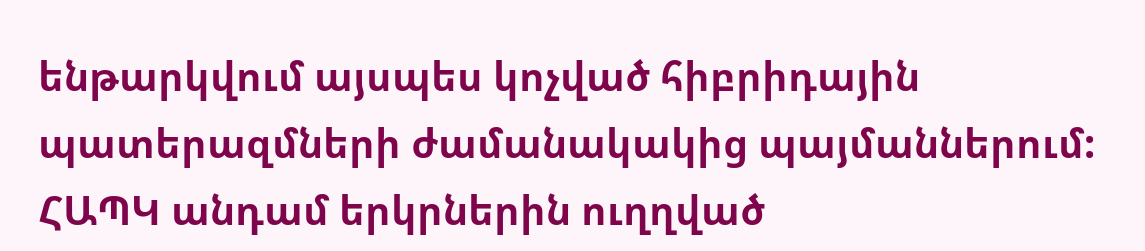ենթարկվում այսպես կոչված հիբրիդային պատերազմների ժամանակակից պայմաններում: ՀԱՊԿ անդամ երկրներին ուղղված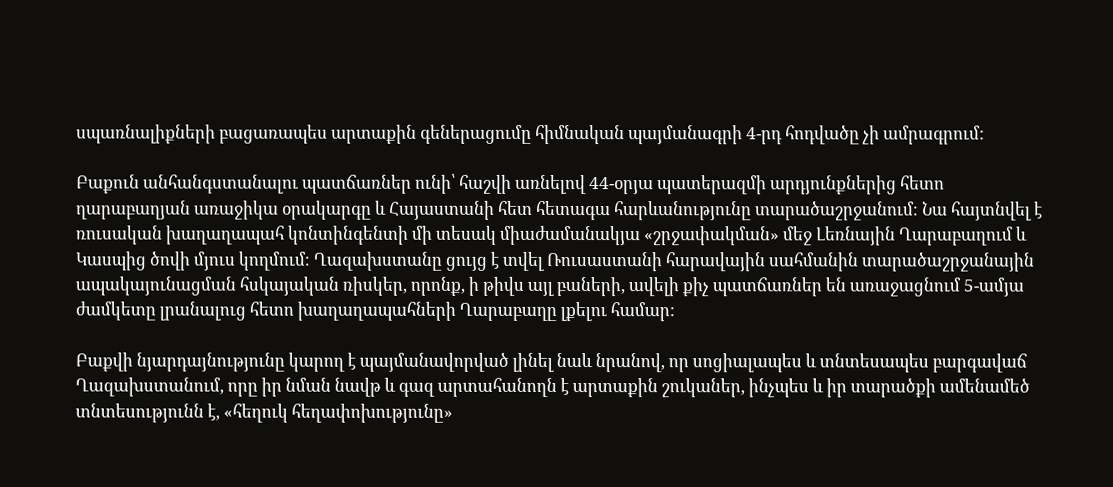սպառնալիքների բացառապես արտաքին գեներացումը հիմնական պայմանագրի 4-րդ հոդվածը չի ամրագրում:

Բաքուն անհանգստանալու պատճառներ ունի՝ հաշվի առնելով 44-օրյա պատերազմի արդյունքներից հետո ղարաբաղյան առաջիկա օրակարգը և Հայաստանի հետ հետագա հարևանությունը տարածաշրջանում։ Նա հայտնվել է ռուսական խաղաղապահ կոնտինգենտի մի տեսակ միաժամանակյա «շրջափակման» մեջ Լեռնային Ղարաբաղում և Կասպից ծովի մյուս կողմում։ Ղազախստանը ցույց է տվել Ռուսաստանի հարավային սահմանին տարածաշրջանային ապակայունացման հսկայական ռիսկեր, որոնք, ի թիվս այլ բաների, ավելի քիչ պատճառներ են առաջացնում 5-ամյա ժամկետը լրանալուց հետո խաղաղապահների Ղարաբաղը լքելու համար:

Բաքվի նյարդայնությունը կարող է պայմանավորված լինել նաև նրանով, որ սոցիալապես և տնտեսապես բարգավաճ Ղազախստանում, որը իր նման նավթ և գազ արտահանողն է արտաքին շուկաներ, ինչպես և իր տարածքի ամենամեծ տնտեսությունն է, «հեղուկ հեղափոխությունը»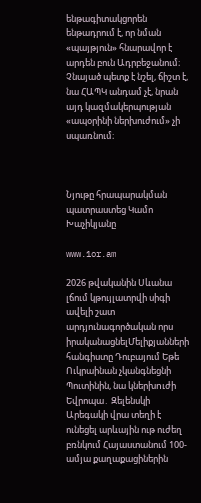ենթագիտակցորեն ենթադրում է, որ նման «պայթյուն» հնարավոր է արդեն բուն Ադրբեջանում։ Չնայած պետք է նշել, ճիշտ է, նա ՀԱՊԿ անդամ չէ, նրան այդ կազմակերպության «ապօրինի ներխուժում» չի սպառնում։



Նյութը հրապարակման պատրաստեց Կամո Խաչիկյանը

www.1or.am

2026 թվականին Սևանա լճում կթույլատրվի սիգի ավելի շատ արդյունագործական որս իրականացնելՄելիքյանների հանգիստը Դուբայում Եթե Ուկրաինան չկանգնեցնի Պուտինին, նա կներխnւժի Եվրոպա․ Զելենսկի Արեգակի վրա տեղի է ունեցել արևային ութ ուժեղ բռնկում Հայաստանում 100-ամյա քաղաքացիներին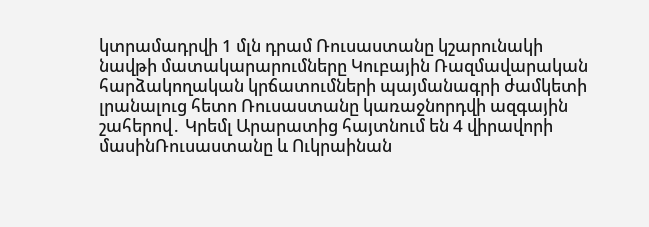կտրամադրվի 1 մլն դրամ Ռուսաստանը կշարունակի նավթի մատակարարումները Կուբային Ռազմավարական հարձակողական կրճատումների պայմանագրի ժամկետի լրանալուց հետո Ռուսաստանը կառաջնորդվի ազգային շահերով․ Կրեմլ Արարատից հայտնում են 4 վիրավորի մասինՌուսաստանը և Ուկրաինան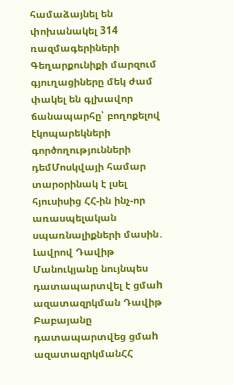համաձայնել են փոխանակել 314 ռազմագերիների Գեղարքունիքի մարզում գյուղացիները մեկ ժամ փակել են գլխավոր ճանապարհը՝ բողոքելով էկոպարեկների գործողությունների դեմՄոսկվայի համար տարօրինակ է լսել հյուսիսից ՀՀ-ին ինչ-որ առասպելական սպառնալիքների մասին․ Լավրով Դավիթ Մանուկյանը նույնպես դատապարտվել է ցմաh ազատազրկման Դավիթ Բաբայանը դատապարտվեց ցմաh ազատազրկմանՀՀ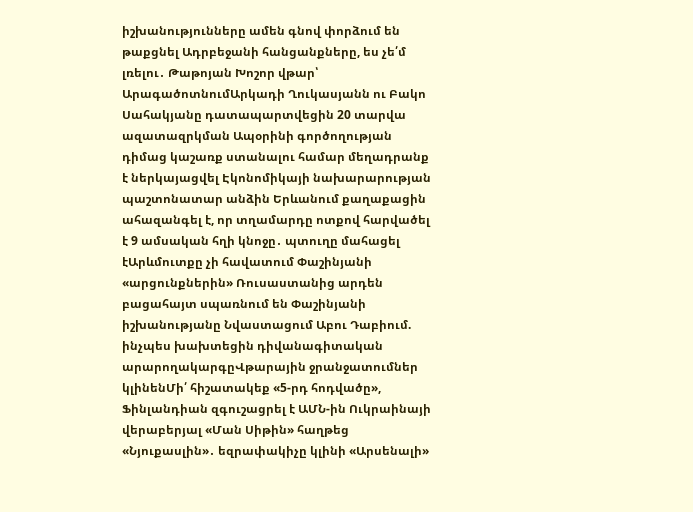իշխանությունները ամեն գնով փորձում են թաքցնել Ադրբեջանի հանցանքները, ես չե՛մ լռելու․ Թաթոյան Խոշոր վթար՝ ԱրագածոտնումԱրկադի Ղուկասյանն ու Բակո Սահակյանը դատապարտվեցին 20 տարվա ազատազրկման Ապօրինի գործողության դիմաց կաշառք ստանալու համար մեղադրանք է ներկայացվել Էկոնոմիկայի նախարարության պաշտոնատար անձին Երևանում քաղաքացին ահազանգել է, որ տղամարդը ոտքով հարվածել է 9 ամսական հղի կնոջը․ պտուղը մահացել էԱրևմուտքը չի հավատում Փաշինյանի «արցունքներին» Ռուսաստանից արդեն բացահայտ սպառնում են Փաշինյանի իշխանությանը Նվաստացում Աբու Դաբիում. ինչպես խախտեցին դիվանագիտական արարողակարգըՎթարային ջրանջատումներ կլինենՄի՛ հիշատակեք «5-րդ հոդվածը», Ֆինլանդիան զգուշացրել է ԱՄՆ-ին Ուկրաինայի վերաբերյալ «Ման Սիթին» հաղթեց «Նյուքասլին»․ եզրափակիչը կլինի «Արսենալի»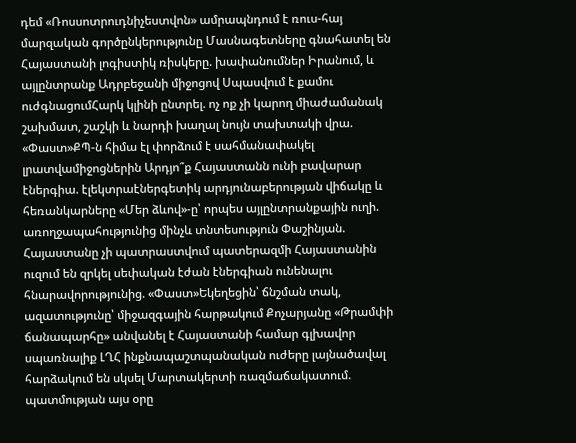դեմ «Ռոսսոտրուդնիչեստվոն» ամրապնդում է ռուս-հայ մարզական գործընկերությունը Մասնագետները գնահատել են Հայաստանի լոգիստիկ ռիսկերը. խափանումներ Իրանում, և այլընտրանք Ադրբեջանի միջոցով Սպասվում է քամու ուժգնացումՀարկ կլինի ընտրել. ոչ ոք չի կարող միաժամանակ շախմատ, շաշկի և նարդի խաղալ նույն տախտակի վրա. «Փաստ»ՔՊ-ն հիմա էլ փորձում է սահմանափակել լրատվամիջոցներին Արդյո՞ք Հայաստանն ունի բավարար էներգիա. էլեկտրաէներգետիկ արդյունաբերության վիճակը և հեռանկարները «Մեր ձևով»-ը՝ որպես այլընտրանքային ուղի. առողջապահությունից մինչև տնտեսություն Փաշինյան. Հայաստանը չի պատրաստվում պատերազմի Հայաստանին ուզում են զրկել սեփական էժան էներգիան ունենալու հնարավորությունից. «Փաստ»Եկեղեցին՝ ճնշման տակ, ազատությունը՝ միջազգային հարթակում Քոչարյանը «Թրամփի ճանապարհը» անվանել է Հայաստանի համար գլխավոր սպառնալիք ԼՂՀ ինքնապաշտպանական ուժերը լայնածավալ հարձակում են սկսել Մարտակերտի ռազմաճակատում. պատմության այս օրը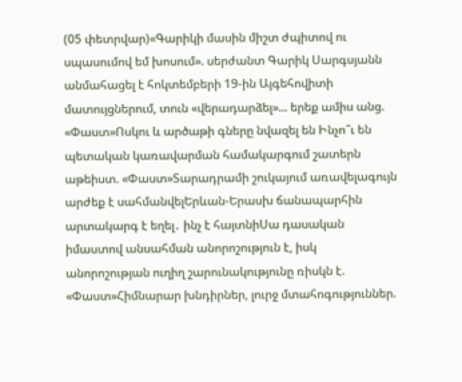(05 փետրվար)«Գարիկի մասին միշտ ժպիտով ու սպասումով եմ խոսում». սերժանտ Գարիկ Սարգսյանն անմահացել է հոկտեմբերի 19-ին Այգեհովիտի մատույցներում, տուն «վերադարձել»... երեք ամիս անց. «Փաստ»Ոսկու և արծաթի գները նվազել են Ինչո՞ւ են պետական կառավարման համակարգում շատերն աթեիստ. «Փաստ»Տարադրամի շուկայում առավելագույն արժեք է սահմանվելԵրևան-Երասխ ճանապարհին արտակարգ է եղել․ ինչ է հայտնիՍա դասական իմաստով անսահման անորոշություն է, իսկ անորոշության ուղիղ շարունակությունը ռիսկն է. «Փաստ»Հիմնարար խնդիրներ, լուրջ մտահոգություններ.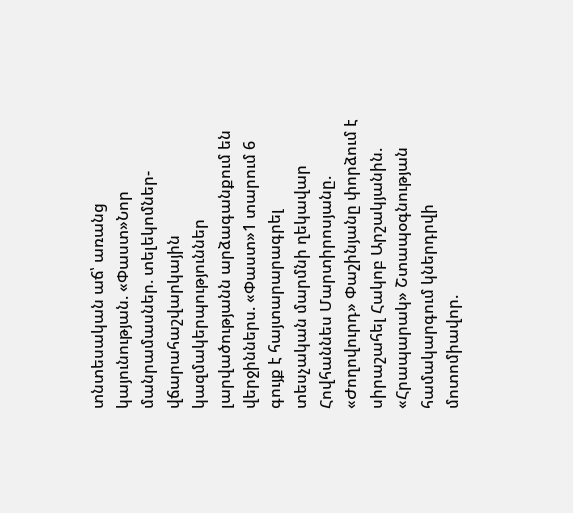տնտեսական աճ՝ առանց կայունության. «Փաստ»Նոր մանրամասներ. տելեկոմներ-վճարահաշվարկային կազմակերպություններ լարվածությանն արձագանքում են վերջիններս. «Փաստ»1 տարում 6 գույք է հայտարարագրել տեսչական մարմնի ղեկավար Հովհաննես Մարտիրոսյանը. «Ժողովուրդ» Փաշինյանը փորձում է սիրաշահել Հակոբ Արշակյանին. «Հրապարակ» Շտապօգնության համակարգում կներդրվի մոտոմիավոր.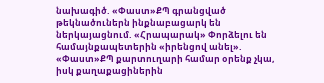նախագիծ. «Փաստ»ՔՊ գրանցված թեկնածուներն ինքնաբացարկ են ներկայացնում. «Հրապարակ» Փորձելու են համայնքապետերին «իրենցով անել». «Փաստ»ՔՊ քարտուղարի համար օրենք չկա, իսկ քաղաքացիներին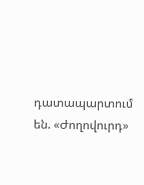դատապարտում են. «Ժողովուրդ»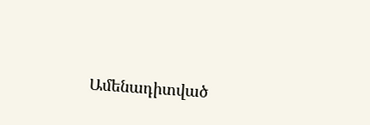Ամենադիտված